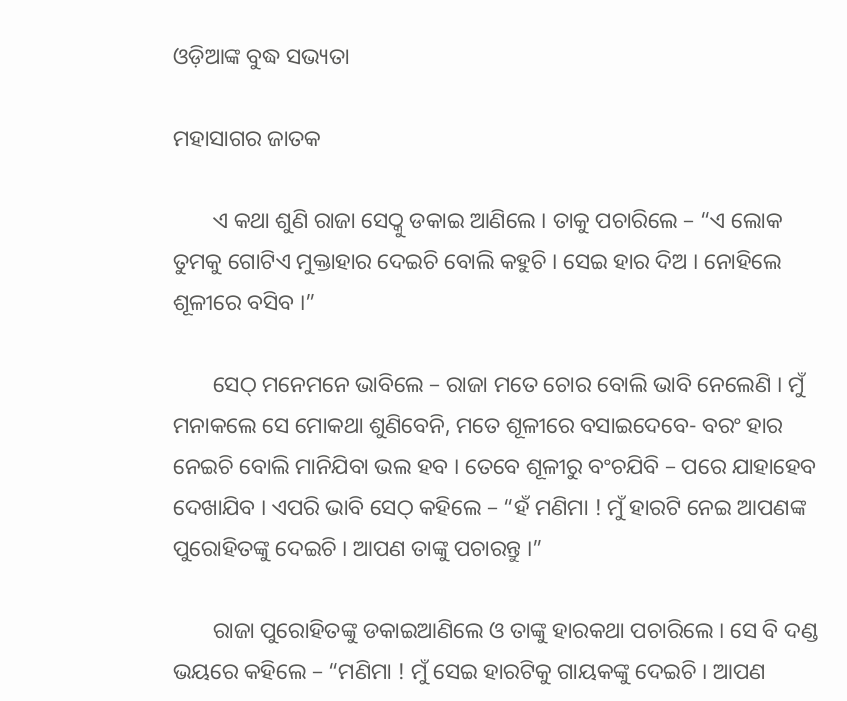ଓଡ଼ିଆଙ୍କ ବୁଦ୍ଧ ସଭ୍ୟତା

ମହାସାଗର ଜାତକ

       ଏ କଥା ଶୁଣି ରାଜା ସେଠ୍କୁ ଡକାଇ ଆଣିଲେ । ତାକୁ ପଚାରିଲେ – “ଏ ଲୋକ ତୁମକୁ ଗୋଟିଏ ମୁକ୍ତାହାର ଦେଇଚି ବୋଲି କହୁଚି । ସେଇ ହାର ଦିଅ । ନୋହିଲେ ଶୂଳୀରେ ବସିବ ।”

       ସେଠ୍ ମନେମନେ ଭାବିଲେ – ରାଜା ମତେ ଚୋର ବୋଲି ଭାବି ନେଲେଣି । ମୁଁ ମନାକଲେ ସେ ମୋକଥା ଶୁଣିବେନି, ମତେ ଶୂଳୀରେ ବସାଇଦେବେ- ବରଂ ହାର ନେଇଚି ବୋଲି ମାନିଯିବା ଭଲ ହବ । ତେବେ ଶୂଳୀରୁ ବଂଚଯିବି – ପରେ ଯାହାହେବ ଦେଖାଯିବ । ଏପରି ଭାବି ସେଠ୍ କହିଲେ – “ହଁ ମଣିମା ! ମୁଁ ହାରଟି ନେଇ ଆପଣଙ୍କ ପୁରୋହିତଙ୍କୁ ଦେଇଚି । ଆପଣ ତାଙ୍କୁ ପଚାରନ୍ତୁ ।”

       ରାଜା ପୁରୋହିତଙ୍କୁ ଡକାଇଆଣିଲେ ଓ ତାଙ୍କୁ ହାରକଥା ପଚାରିଲେ । ସେ ବି ଦଣ୍ଡ ଭୟରେ କହିଲେ – “ମଣିମା ! ମୁଁ ସେଇ ହାରଟିକୁ ଗାୟକଙ୍କୁ ଦେଇଚି । ଆପଣ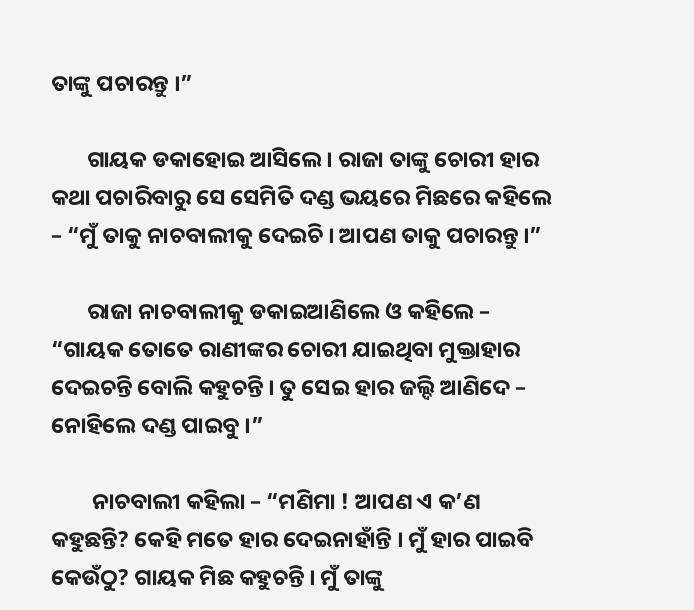ତାଙ୍କୁ ପଚାରନ୍ତୁ ।”

       ଗାୟକ ଡକାହୋଇ ଆସିଲେ । ରାଜା ତାଙ୍କୁ ଚୋରୀ ହାର କଥା ପଚାରିବାରୁ ସେ ସେମିତି ଦଣ୍ଡ ଭୟରେ ମିଛରେ କହିଲେ – “ମୁଁ ତାକୁ ନାଚବାଲୀକୁ ଦେଇଚି । ଆପଣ ତାକୁ ପଚାରନ୍ତୁ ।”

       ରାଜା ନାଚବାଲୀକୁ ଡକାଇଆଣିଲେ ଓ କହିଲେ – “ଗାୟକ ତୋତେ ରାଣୀଙ୍କର ଚୋରୀ ଯାଇଥିବା ମୁକ୍ତାହାର ଦେଇଚନ୍ତି ବୋଲି କହୁଚନ୍ତି । ତୁ ସେଇ ହାର ଜଲ୍ଦି ଆଣିଦେ – ନୋହିଲେ ଦଣ୍ଡ ପାଇବୁ ।”

        ନାଚବାଲୀ କହିଲା – “ମଣିମା ! ଆପଣ ଏ କ’ଣ କହୁଛନ୍ତି? କେହି ମତେ ହାର ଦେଇନାହାଁନ୍ତି । ମୁଁ ହାର ପାଇବି କେଉଁଠୁ? ଗାୟକ ମିଛ କହୁଚନ୍ତି । ମୁଁ ତାଙ୍କୁ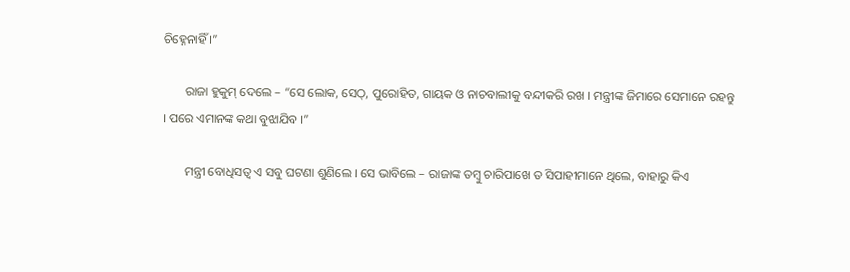ଚିହ୍ନେନାହିଁ ।”

       ରାଜା ହୁକୁମ୍ ଦେଲେ – “ସେ ଲୋକ, ସେଠ୍, ପୁରୋହିତ, ଗାୟକ ଓ ନାଚବାଲୀକୁ ବନ୍ଦୀକରି ରଖ । ମନ୍ତ୍ରୀଙ୍କ ଜିମାରେ ସେମାନେ ରହନ୍ତୁ । ପରେ ଏମାନଙ୍କ କଥା ବୁଝାଯିବ ।”

       ମନ୍ତ୍ରୀ ବୋଧିସତ୍ୱ ଏ ସବୁ ଘଟଣା ଶୁଣିଲେ । ସେ ଭାବିଲେ – ରାଜାଙ୍କ ତମ୍ବୁ ଚାରିପାଖେ ତ ସିପାହୀମାନେ ଥିଲେ, ବାହାରୁ କିଏ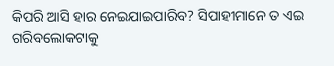କିପରି ଆସି ହାର ନେଇଯାଇପାରିବ? ସିପାହୀମାନେ ତ ଏଇ ଗରିବଲୋକଟାକୁ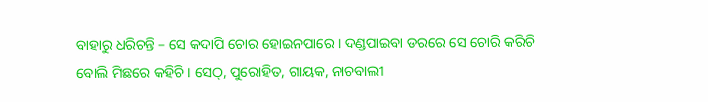ବାହାରୁ ଧରିଚନ୍ତି – ସେ କଦାପି ଚୋର ହୋଇନପାରେ । ଦଣ୍ଡପାଇବା ଡରରେ ସେ ଚୋରି କରିଚି ବୋଲି ମିଛରେ କହିଚି । ସେଠ୍, ପୁରୋହିତ, ଗାୟକ, ନାଚବାଲୀ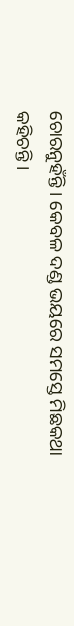ଚୋରନୁହଁନ୍ତି । କେବଳ ଦଣ୍ଡ ଭୟରେ ସମସ୍ତେ ମିଛକଥା କହିଚନ୍ତି ।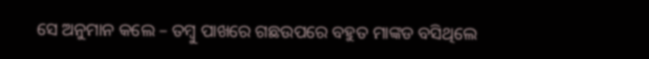ସେ ଅନୁମାନ କଲେ – ତମ୍ବୁ ପାଖରେ ଗଛଉପରେ ବହୁତ ମାଙ୍କଡ ବସିଥିଲେ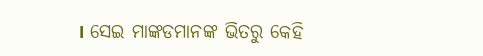। ସେଇ ମାଙ୍କଡମାନଙ୍କ ଭିତରୁ କେହି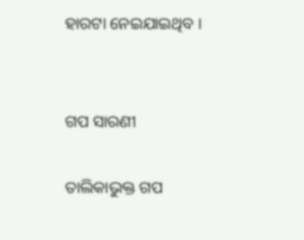ହାରଟା ନେଇଯାଇଥିବ ।


ଗପ ସାରଣୀ

ତାଲିକାଭୁକ୍ତ ଗପ